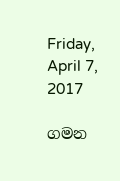Friday, April 7, 2017

ගමන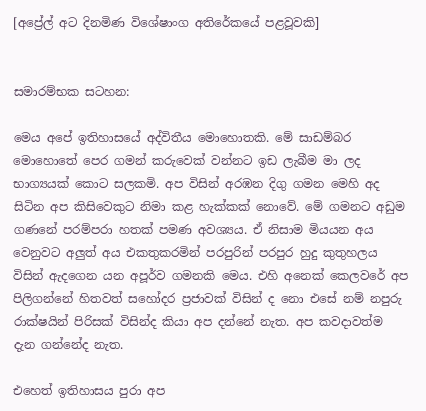[අප්‍රේල් අට දිනමිණ විශේෂාංග අතිරේකයේ පළවූවකි]


සමාරම්භක සටහන:

මෙය අපේ ඉතිහාසයේ අද්විතීය මොහොතකි. මේ සාඩම්බර මොහොතේ පෙර ගමන් කරුවෙක් වන්නට ඉඩ ලැබීම මා ලද භාග්‍යයක් කොට සලකමි. අප විසින් අරඹන දිගු ගමන මෙහි අද සිටින අප කිසිවෙකුට නිමා කළ හැක්කක් නොවේ. මේ ගමනට අඩුම ගණනේ පරම්පරා හතක් පමණ අවශ්‍යය. ඒ නිසාම මියයන අය වෙනුවට අලුත් අය එකතුකරමින් පරපුරින් පරපුර හුදු කුතුහලය විසින් ඇදගෙන යන අපූර්ව ගමනකි මෙය. එහි අනෙක් කෙලවරේ අප පිලිගන්නේ හිතවත් සහෝදර ප්‍රජාවක් විසින් ද නො එසේ නම් නපුරු රාක්ෂයින් පිරිසක් විසින්ද කියා අප දන්නේ නැත. අප කවදාවත්ම දැන ගන්නේද නැත.

එහෙත් ඉතිහාසය පුරා අප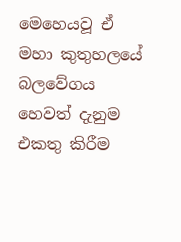මෙහෙයවූ ඒ මහා කුතුහලයේ බලවේගය හෙවත් දැනුම එකතු කිරීම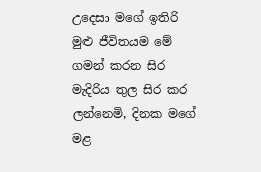උදෙසා මගේ ඉතිරි මුළු ජීවිතයම මේ ගමන් කරන සිර මැදිරිය තුල සිර කර ලන්නෙමි, දිනක මගේ මළ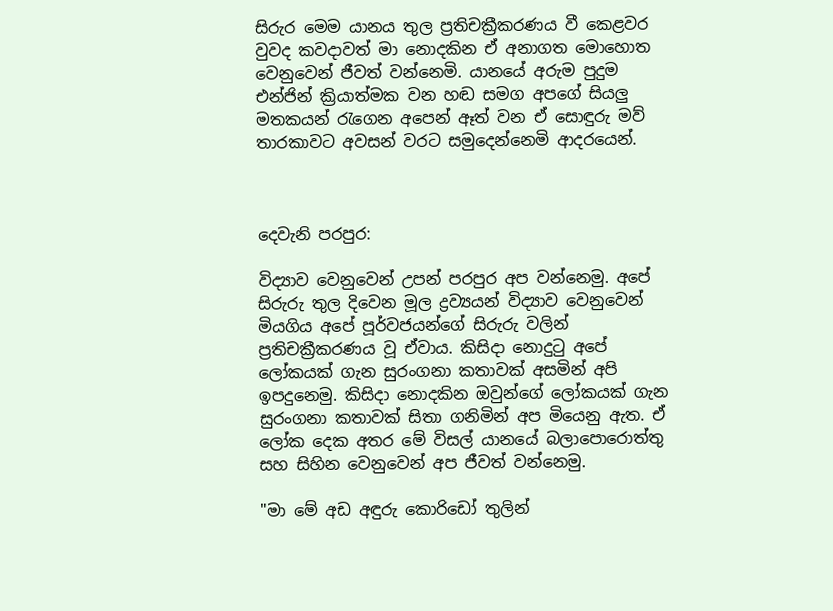සිරුර මෙම යානය තුල ප්‍රතිචක්‍රීකරණය වී කෙළවර වුවද කවදාවත් මා නොදකින ඒ අනාගත මොහොත වෙනුවෙන් ජීවත් වන්නෙමි. යානයේ අරුම පුදුම එන්ජින් ක්‍රියාත්මක වන හඬ සමග අපගේ සියලු මතකයන් රැගෙන අපෙන් ඈත් වන ඒ සොඳුරු මව් තාරකාවට අවසන් වරට සමුදෙන්නෙමි ආදරයෙන්.



දෙවැනි පරපුර:

විද්‍යාව වෙනුවෙන් උපන් පරපුර අප වන්නෙමු. අපේ සිරුරු තුල දිවෙන මූල ද්‍රව්‍යයන් විද්‍යාව වෙනුවෙන් මියගිය අපේ පූර්වජයන්ගේ සිරුරු වලින් ප්‍රතිචක්‍රීකරණය වූ ඒවාය. කිසිදා නොදුටු අපේ ලෝකයක් ගැන සුරංගනා කතාවක් අසමින් අපි ඉපදුනෙමු. කිසිදා නොදකින ඔවුන්ගේ ලෝකයක් ගැන සුරංගනා කතාවක් සිතා ගනිමින් අප මියෙනු ඇත. ඒ ලෝක දෙක අතර මේ විසල් යානයේ බලාපොරොත්තු සහ සිහින වෙනුවෙන් අප ජීවත් වන්නෙමු.

"මා මේ අඩ අඳුරු කොරිඩෝ තුලින්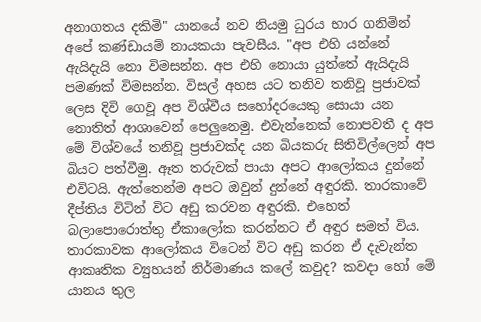අනාගතය දකිමි" යානයේ නව නියමු ධුරය භාර ගනිමින් අපේ කණ්ඩායම් නායකයා පැවසීය. "අප එහි යන්නේ ඇයිදැයි නො විමසන්න. අප එහි නොයා යුත්තේ ඇයිදැයි පමණක් විමසන්න. විසල් අහස යට තනිව තනිවූ ප්‍රජාවක් ලෙස දිවි ගෙවූ අප විශ්වීය සහෝදරයෙකු සොයා යන නොතිත් ආශාවෙන් පෙලුනෙමු. එවැන්නෙක් නොපවතී ද අප මේ විශ්වයේ තනිවූ ප්‍රජාවක්ද යන බියකරු සිතිවිල්ලෙන් අප බියට පත්වීමු. ඈත තරුවක් පායා අපට ආලෝකය දුන්නේ එවිටයි. ඇත්තෙන්ම අපට ඔවුන් දුන්නේ අඳුරකි. තාරකාවේ දීප්තිය විටින් විට අඩු කරවන අඳුරකි. එහෙත් බලාපොරොත්තු ඒකාලෝක කරන්නට ඒ අඳුර සමත් විය. තාරකාවක ආලෝකය විටෙන් විට අඩු කරන ඒ දැවැන්ත ආකෘතික ව්‍යුහයන් නිර්මාණය කලේ කවුද? කවදා හෝ මේ යානය තුල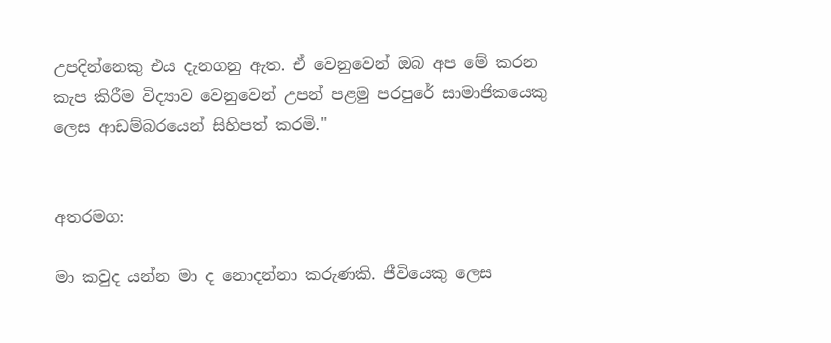උපදින්නෙකු එය දැනගනු ඇත. ඒ වෙනුවෙන් ඔබ අප මේ කරන කැප කිරීම විද්‍යාව වෙනුවෙන් උපන් පළමු පරපුරේ සාමාජිකයෙකු ලෙස ආඩම්බරයෙන් සිහිපත් කරමි."


අතරමග:

මා කවුද යන්න මා ද නොදන්නා කරුණකි. ජීවියෙකු ලෙස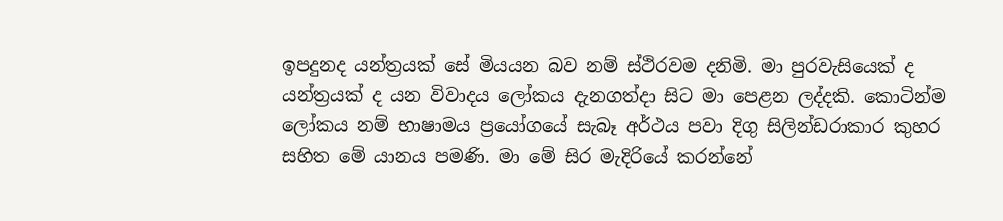ඉපදුනද යන්ත්‍රයක් සේ මියයන බව නම් ස්ථිරවම දනිමි. මා පුරවැසියෙක් ද යන්ත්‍රයක් ද යන විවාදය ලෝකය දැනගත්දා සිට මා පෙළන ලද්දකි. කොටින්ම ලෝකය නම් භාෂාමය ප්‍රයෝගයේ සැබෑ අර්ථය පවා දිගු සිලින්ඩරාකාර කුහර සහිත මේ යානය පමණි. මා මේ සිර මැදිරියේ කරන්නේ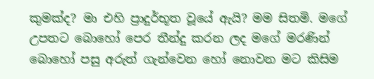කුමක්ද? මා එහි ප්‍රාදුර්භූත වූයේ ඇයි? මම සිතමි. මගේ උපතට බොහෝ පෙර තීන්දු කරන ලද මගේ මරණින් බොහෝ පසු අරුත් ගැන්වෙන හෝ නොවන මට කිසිම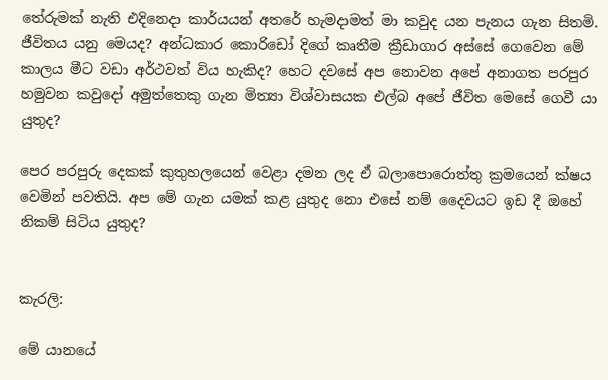තේරුමක් නැති එදිනෙදා කාර්යයන් අතරේ හැමදාමත් මා කවුද යන පැනය ගැන සිතමි. ජීවිතය යනු මෙයද? අන්ධකාර කොරිඩෝ දිගේ කෘතීම ක්‍රීඩාගාර අස්සේ ගෙවෙන මේ කාලය මීට වඩා අර්ථවත් විය හැකිද? හෙට දවසේ අප නොවන අපේ අනාගත පරපුර හමුවන කවුදෝ අමුත්තෙකු ගැන මිත්‍යා විශ්වාසයක එල්බ අපේ ජීවිත මෙසේ ගෙවී යා යුතුද?

පෙර පරපුරු දෙකක් කුතුහලයෙන් වෙළා දමන ලද ඒ බලාපොරොත්තු ක්‍රමයෙන් ක්ෂය වෙමින් පවතියි. අප මේ ගැන යමක් කළ යුතුද නො එසේ නම් දෛවයට ඉඩ දී ඔහේ නිකම් සිටිය යුතුද?


කැරලි:

මේ යානයේ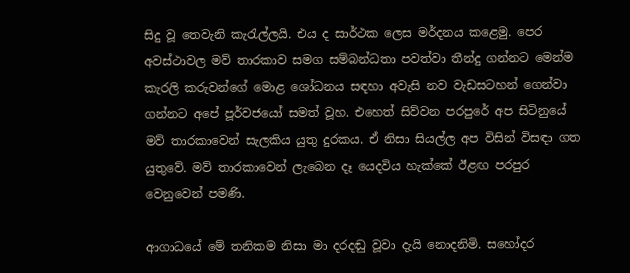සිදු වූ තෙවැනි කැරැල්ලයි. එය ද සාර්ථක ලෙස මර්දනය කළෙමු. පෙර අවස්ථාවල මව් තාරකාව සමග සම්බන්ධතා පවත්වා තීන්දු ගන්නට මෙන්ම කැරලි කරුවන්ගේ මොළ ශෝධනය සඳහා අවැසි නව වැඩසටහන් ගෙන්වා ගන්නට අපේ පූර්වජයෝ සමත් වූහ. එහෙත් සිව්වන පරපුරේ අප සිටිනුයේ මව් තාරකාවෙන් සැලකිය යුතු දුරකය. ඒ නිසා සියල්ල අප විසින් විසඳා ගත යුතුවේ. මව් තාරකාවෙන් ලැබෙන දෑ යෙදවිය හැක්කේ ඊළඟ පරපුර වෙනුවෙන් පමණි.

ආගාධයේ මේ තනිකම නිසා මා දරදඬු වූවා දැයි නොදනිමි. සහෝදර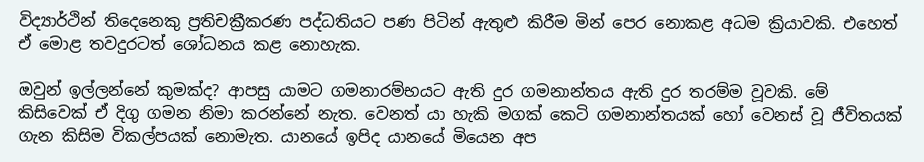විද්‍යාර්ථින් තිදෙනෙකු ප්‍රතිචක්‍රීකරණ පද්ධතියට පණ පිටින් ඇතුළු කිරීම මින් පෙර නොකළ අධම ක්‍රියාවකි. එහෙත් ඒ මොළ තවදුරටත් ශෝධනය කළ නොහැක.

ඔවුන් ඉල්ලන්නේ කුමක්ද? ආපසු යාමට ගමනාරම්භයට ඇති දුර ගමනාන්තය ඇති දුර තරම්ම වූවකි. මේ කිසිවෙක් ඒ දිගු ගමන නිමා කරන්නේ නැත. වෙනත් යා හැකි මගක් කෙටි ගමනාන්තයක් හෝ වෙනස් වූ ජීවිතයක් ගැන කිසිම විකල්පයක් නොමැත. යානයේ ඉපිද යානයේ මියෙන අප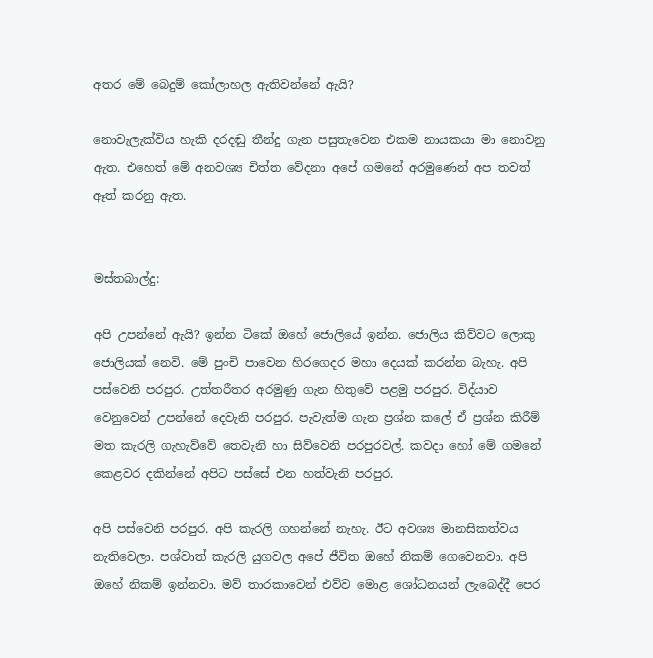අතර මේ බෙදුම් කෝලාහල ඇතිවන්නේ ඇයි?

නොවැලැක්විය හැකි දරදඬු තීන්දු ගැන පසුතැවෙන එකම නායකයා මා නොවනු ඇත. එහෙත් මේ අනවශ්‍ය චිත්ත වේදනා අපේ ගමනේ අරමුණෙන් අප තවත් ඈත් කරනු ඇත.


මස්තබාල්දු:

අපි උපන්නේ ඇයි? ඉන්න ටිකේ ඔහේ ජොලියේ ඉන්න. ජොලිය කිව්වට ලොකු ජොලියක් නෙවි. මේ පුංචි පාවෙන හිරගෙදර මහා දෙයක් කරන්න බැහැ. අපි පස්වෙනි පරපුර. උත්තරීතර අරමුණු ගැන හිතුවේ පළමු පරපුර. විද්යාව වෙනුවෙන් උපන්නේ දෙවැනි පරපුර. පැවැත්ම ගැන ප්‍රශ්න කලේ ඒ ප්‍රශ්න කිරීම් මත කැරලි ගැහැව්වේ තෙවැනි හා සිව්වෙනි පරපුරවල්. කවදා හෝ මේ ගමනේ කෙළවර දකින්නේ අපිට පස්සේ එන හත්වැනි පරපුර.

අපි පස්වෙනි පරපුර. අපි කැරලි ගහන්නේ නැහැ. ඊට අවශ්‍ය මානසිකත්වය නැතිවෙලා. පශ්වාත් කැරලි යුගවල අපේ ජීවිත ඔහේ නිකම් ගෙවෙනවා. අපි ඔහේ නිකම් ඉන්නවා. මව් තාරකාවෙන් එව්ව මොළ ශෝධනයන් ලැබෙද්දී පෙර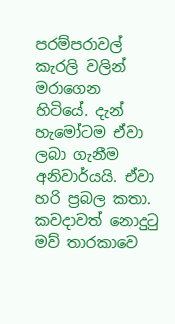පරම්පරාවල් කැරලි වලින් මරාගෙන හිටියේ. දැන් හැමෝටම ඒවා ලබා ගැනීම අනිවාර්යයි. ඒවා හරි ප්‍රබල කතා. කවදාවත් නොදුටු මව් තාරකාවෙ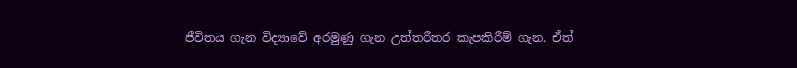ජීවිතය ගැන විද්‍යාවේ අරමුණු ගැන උත්තරීතර කැපකිරීම් ගැන. ඒත්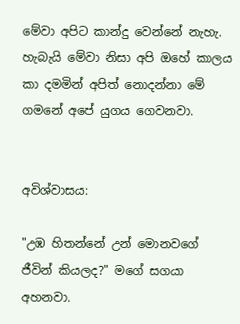මේවා අපිට කාන්දු වෙන්නේ නැහැ. හැබැයි මේවා නිසා අපි ඔහේ කාලය කා දමමින් අපිත් නොදන්නා මේ ගමනේ අපේ යුගය ගෙවනවා.


අවිශ්වාසය:

"උඹ හිතන්නේ උන් මොනවගේ ජීවින් කියලද?" මගේ සගයා අහනවා.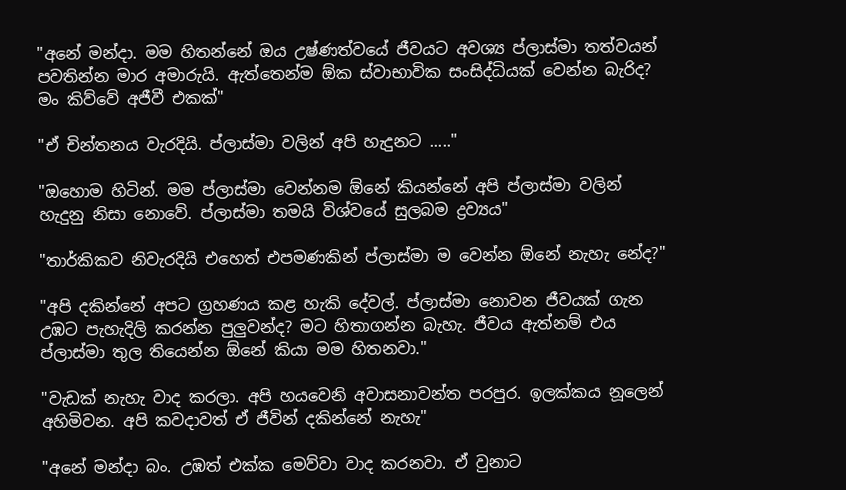"අනේ මන්දා. මම හිතන්නේ ඔය උෂ්ණත්වයේ ජීවයට අවශ්‍ය ප්ලාස්මා තත්වයන් පවතින්න මාර අමාරුයි. ඇත්තෙන්ම ඕක ස්වාභාවික සංසිද්ධියක් වෙන්න බැරිද? මං කිව්වේ අජීවී එකක්"

"ඒ චින්තනය වැරදියි. ප්ලාස්මා වලින් අපි හැදුනට ....."

"ඔහොම හිටින්. මම ප්ලාස්මා වෙන්නම ඕනේ කියන්නේ අපි ප්ලාස්මා වලින් හැදුනු නිසා නොවේ. ප්ලාස්මා තමයි විශ්වයේ සුලබම ද්‍රව්‍යය"

"තාර්කිකව නිවැරදියි එහෙත් එපමණකින් ප්ලාස්මා ම වෙන්න ඕනේ නැහැ නේද?"

"අපි දකින්නේ අපට ග්‍රහණය කළ හැකි දේවල්. ප්ලාස්මා නොවන ජීවයක් ගැන උඹට පැහැදිලි කරන්න පුලුවන්ද? මට හිතාගන්න බැහැ. ජීවය ඇත්නම් එය ප්ලාස්මා තුල තියෙන්න ඕනේ කියා මම හිතනවා."

"වැඩක් නැහැ වාද කරලා. අපි හයවෙනි අවාසනාවන්ත පරපුර. ඉලක්කය නූලෙන් අහිමිවන. අපි කවදාවත් ඒ ජීවින් දකින්නේ නැහැ"

"අනේ මන්දා බං. උඹත් එක්ක මෙව්වා වාද කරනවා. ඒ වුනාට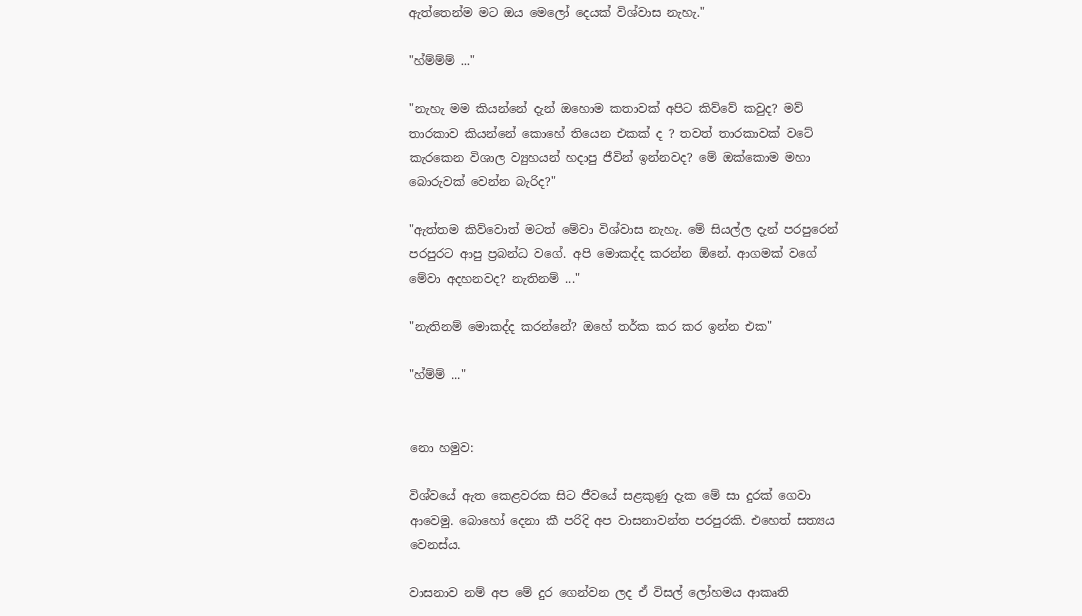ඇත්තෙන්ම මට ඔය මෙලෝ දෙයක් විශ්වාස නැහැ."

"හ්ම්ම්ම් ..."

"නැහැ මම කියන්නේ දැන් ඔහොම කතාවක් අපිට කිව්වේ කවුද? මව් තාරකාව කියන්නේ කොහේ තියෙන එකක් ද ? තවත් තාරකාවක් වටේ කැරකෙන විශාල ව්‍යුහයන් හදාපු ජීවින් ඉන්නවද? මේ ඔක්කොම මහා බොරුවක් වෙන්න බැරිද?"

"ඇත්තම කිව්වොත් මටත් මේවා විශ්වාස නැහැ. මේ සියල්ල දැන් පරපුරෙන් පරපුරට ආපු ප්‍රබන්ධ වගේ. අපි මොකද්ද කරන්න ඕනේ. ආගමක් වගේ මේවා අදහනවද? නැතිනම් ..."

"නැතිනම් මොකද්ද කරන්නේ? ඔහේ තර්ක කර කර ඉන්න එක"

"හ්ම්ම් ..."


නො හමුව:

විශ්වයේ ඇත කෙළවරක සිට ජීවයේ සළකුණු දැක මේ සා දුරක් ගෙවා ආවෙමු. බොහෝ දෙනා කී පරිදි අප වාසනාවන්ත පරපුරකි. එහෙත් සත්‍යය වෙනස්ය.

වාසනාව නම් අප මේ දුර ගෙන්වන ලද ඒ විසල් ලෝහමය ආකෘති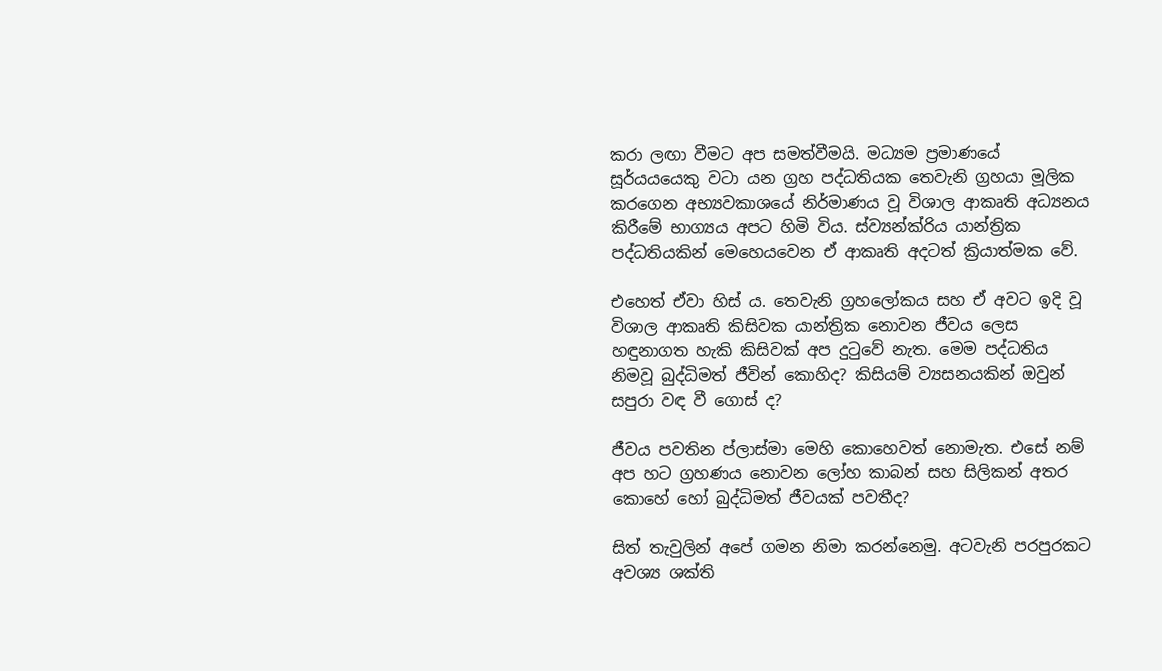කරා ලඟා වීමට අප සමත්වීමයි. මධ්‍යම ප්‍රමාණයේ සූර්යයයෙකු වටා යන ග්‍රහ පද්ධතියක තෙවැනි ග්‍රහයා මූලික කරගෙන අභ්‍යවකාශයේ නිර්මාණය වූ විශාල ආකෘති අධ්‍යනය කිරීමේ භාග්‍යය අපට හිමි විය. ස්ව්‍යන්ක්රිය යාන්ත්‍රික පද්ධතියකින් මෙහෙයවෙන ඒ ආකෘති අදටත් ක්‍රියාත්මක වේ.

එහෙත් ඒවා හිස් ය. තෙවැනි ග්‍රහලෝකය සහ ඒ අවට ඉදි වූ විශාල ආකෘති කිසිවක යාන්ත්‍රික නොවන ජීවය ලෙස හඳුනාගත හැකි කිසිවක් අප දුටුවේ නැත. මෙම පද්ධතිය නිමවූ බුද්ධිමත් ජීවින් කොහිද? කිසියම් ව්‍යසනයකින් ඔවුන් සපුරා වඳ වී ගොස් ද?

ජීවය පවතින ප්ලාස්මා මෙහි කොහෙවත් නොමැත. එසේ නම් අප හට ග්‍රහණය නොවන ලෝහ කාබන් සහ සිලිකන් අතර කොහේ හෝ බුද්ධිමත් ජීවයක් පවතීද?

සිත් තැවුලින් අපේ ගමන නිමා කරන්නෙමු. අටවැනි පරපුරකට අවශ්‍ය ශක්ති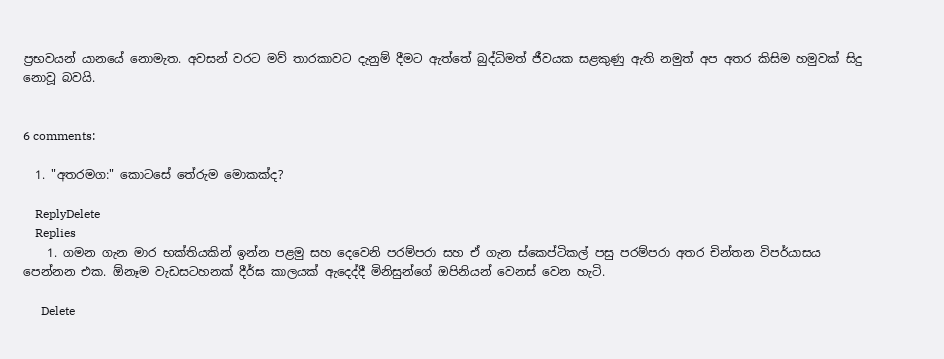ප්‍රභවයන් යානයේ නොමැත. අවසන් වරට මව් තාරකාවට දැනුම් දීමට ඇත්තේ බුද්ධිමත් ජීවයක සළකුණු ඇති නමුත් අප අතර කිසිම හමුවක් සිදු නොවූ බවයි.


6 comments:

  1. "අතරමග:" කොටසේ තේරුම මොකක්ද?

    ReplyDelete
    Replies
    1. ගමන ගැන මාර භක්තියකින් ඉන්න පළමු සහ දෙවෙනි පරම්පරා සහ ඒ ගැන ස්කෙප්ටිකල් පසු පරම්පරා අතර චින්තන විපර්යාසය පෙන්නන එක. ඕනෑම වැඩසටහනක් දීර්ඝ කාලයක් ඇදෙද්දී මිනිසුන්ගේ ඔපිනියන් වෙනස් වෙන හැටි.

      Delete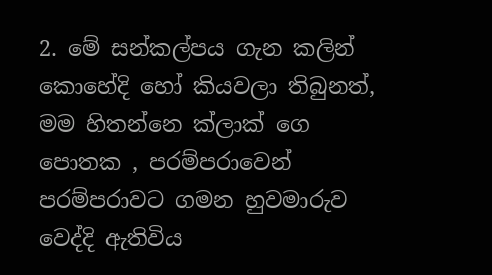2. මේ සන්කල්පය ගැන කලින් කොහේදි හෝ කියවලා තිබුනත්, මම හිතන්නෙ ක්ලාක් ගෙ පොතක , පරම්පරාවෙන් පරම්පරාවට ගමන හුවමාරුව වෙද්දි ඇතිවිය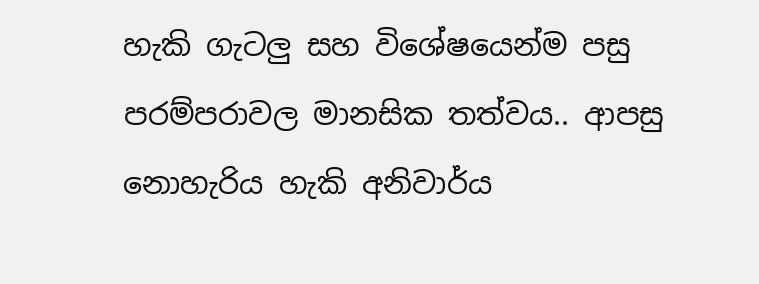හැකි ගැටලු සහ විශේෂයෙන්ම පසු පරම්පරාවල මානසික තත්වය.. ආපසු නොහැරිය හැකි අනිවාර්ය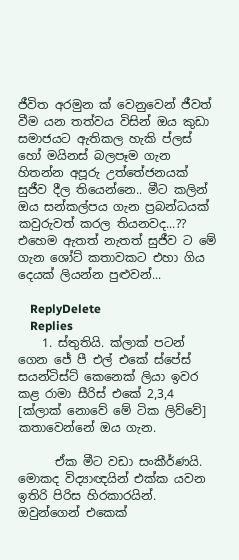ජීවිත අරමුන ක් වෙනුවෙන් ජීවත් වීම යන තත්වය විසින් ඔය කුඩා සමාජයට ඇතිකල හැකි ප්ලස් හෝ මයිනස් බලපෑම ගැන හිතන්න අපූරු උත්තේජනයක් සුජීව දීල තියෙන්නෙ.. මීට කලින් ඔය සන්කල්පය ගැන ප්‍රබන්ධයක් කවුරුවත් කරල තියනවද...?? එහෙම ඇතත් නැතත් සුජීව ට මේ ගැන ශෝට් කතාවකට එහා ගිය දෙයක් ලියන්න පුළුවන්...

    ReplyDelete
    Replies
    1. ස්තුතියි. ක්ලාක් පටන් ගෙන ජේ පී එල් එකේ ස්පේස් සයන්ටිස්ට් කෙනෙක් ලියා ඉවර කළ රාමා සීරිස් එකේ 2,3,4 [ක්ලාක් නොවේ මේ ටික ලිව්වේ] කතාවෙන්නේ ඔය ගැන.

      ඒක මීට වඩා සංකීර්ණයි. මොකද විද්‍යාඥයින් එක්ක යවන ඉතිරි පිරිස හිරකාරයින්. ඔවුන්ගෙන් එකෙක්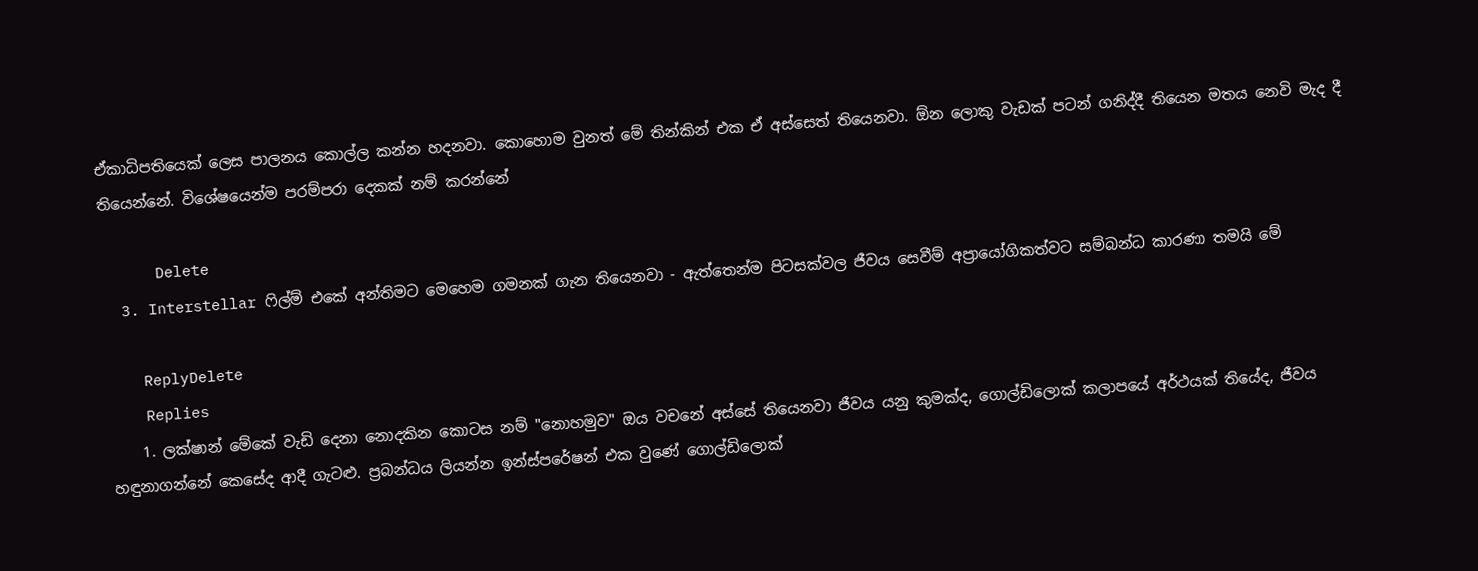ඒකාධිපතියෙක් ලෙස පාලනය කොල්ල කන්න හදනවා. කොහොම වුනත් මේ තින්කින් එක ඒ අස්සෙත් තියෙනවා. ඕන ලොකු වැඩක් පටන් ගනිද්දී තියෙන මතය නෙවි මැද දී තියෙන්නේ. විශේෂයෙන්ම පරම්පරා දෙකක් නම් කරන්නේ

      Delete
  3. Interstellar ෆිල්ම් එකේ අන්තිමට මෙහෙම ගමනක් ගැන තියෙනවා - ඇත්තෙන්ම පිටසක්වල ජීවය සෙවීම් අප්‍රායෝගිකත්වට සම්බන්ධ කාරණා තමයි මේ

    ReplyDelete
    Replies
    1. ලක්ෂාන් මේකේ වැඩි දෙනා නොදකින කොටස නම් "නොහමුව" ඔය වචනේ අස්සේ තියෙනවා ජීවය යනු කුමක්ද, ගොල්ඩිලොක් කලාපයේ අර්ථයක් තියේද, ජීවය හඳුනාගන්නේ කෙසේද ආදී ගැටළු. ප්‍රබන්ධය ලියන්න ඉන්ස්පරේෂන් එක වුණේ ගොල්ඩිලොක්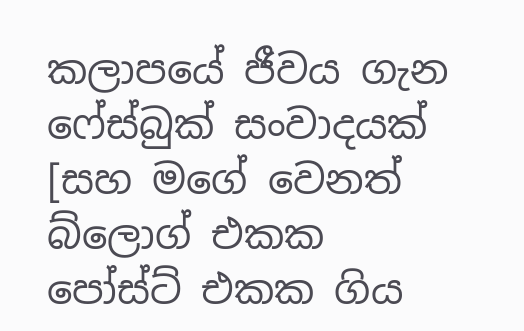කලාපයේ ජීවය ගැන ෆේස්බුක් සංවාදයක් [සහ මගේ වෙනත් බ්ලොග් එකක පෝස්ට් එකක ගිය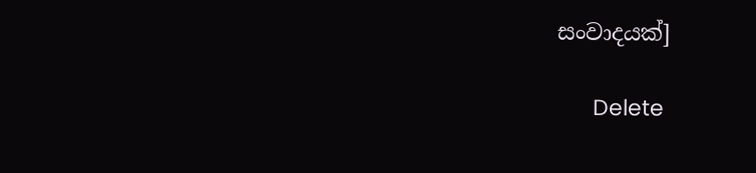සංවාදයක්]

      Delete